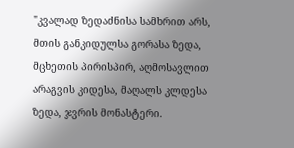"კვალად ზედაძნისა სამხრით არს, მთის განკიდულსა გორასა ზედა, მცხეთის პირისპირ, აღმოსავლით არაგვის კიდესა, მაღალს კლდესა ზედა, ჯვრის მონასტერი.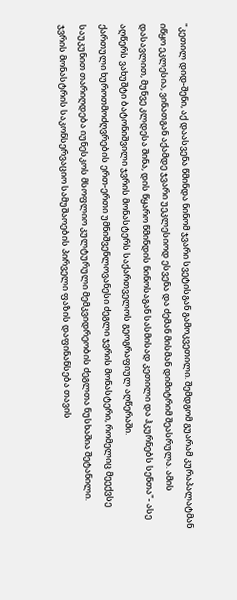"კეთილ დიდ-შენი, აქ დაასვენა წმინდა ნინომ ჯვარი სვეტისგან გამოკვეთილი. შემდგომ გუარამ კურაპალატმან იწყო ეკლესია, ვინათგან აქამდე ჯვარი უეკლესიოდ ესვენა და ძემან მისმან დიმიტრიმ შეასრულა. ამის დასავლით, მუნვე კლდესა შინა, დის წყარო წმინდის ნინოსაგან სასმისად კეთილი და ჰკურნებს სენთა"- ასე აღწერს ვახუშტი ბატონიშვილი ჯვრის მონასტერს საქართველოს გეოგრაფიულ აღწერაში.
ქართული ხუროთმოძღვრების ერთ-ერთი უმნიშვენლოვანესი ძეგლი ჯვრის მონასტერი, რომელიც მეექვსე საუკუნით თარიღდება იუნესკოს მსოფლიო კულტურული მემკვიდრეობის ძეგლთა ნუსხაშია შეტანილი.
ჯვრის მონასტრის საკონსერვაციო სამუშაოების პირველი ფაზის დაფინანსება თავის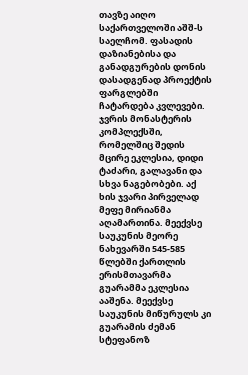თავზე აიღო საქართველოში აშშ-ს საელჩომ. ფასადის დაზიანებისა და განადგურების დონის დასადგენად პროექტის ფარგლებში ჩატარდება კვლევები.
ჯვრის მონასტერის კომპლექსში, რომელშიც შედის მცირე ეკლესია, დიდი ტაძარი, გალავანი და სხვა ნაგებობები. აქ ხის ჯვარი პირველად მეფე მირიანმა აღამართინა. მეექვსე საუკუნის მეორე ნახევარში 545-585 წლებში ქართლის ერისმთავარმა გუარამმა ეკლესია ააშენა. მეექვსე საუკუნის მიწურულს კი გუარამის ძემან სტეფანოზ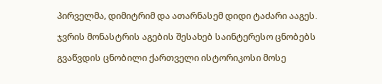პირველმა, დიმიტრიმ და ათარნასემ დიდი ტაძარი ააგეს.
ჯვრის მონასტრის აგების შესახებ საინტერესო ცნობებს გვაწვდის ცნობილი ქართველი ისტორიკოსი მოსე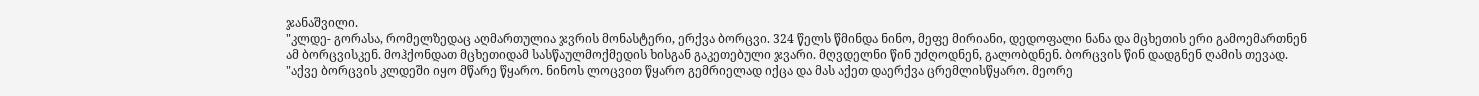ჯანაშვილი.
"კლდე- გორასა, რომელზედაც აღმართულია ჯვრის მონასტერი, ერქვა ბორცვი. 324 წელს წმინდა ნინო, მეფე მირიანი, დედოფალი ნანა და მცხეთის ერი გამოემართნენ ამ ბორცვისკენ. მოჰქონდათ მცხეთიდამ სასწაულმოქმედის ხისგან გაკეთებული ჯვარი. მღვდელნი წინ უძღოდნენ, გალობდნენ. ბორცვის წინ დადგნენ ღამის თევად.
"აქვე ბორცვის კლდეში იყო მწარე წყარო. ნინოს ლოცვით წყარო გემრიელად იქცა და მას აქეთ დაერქვა ცრემლისწყარო. მეორე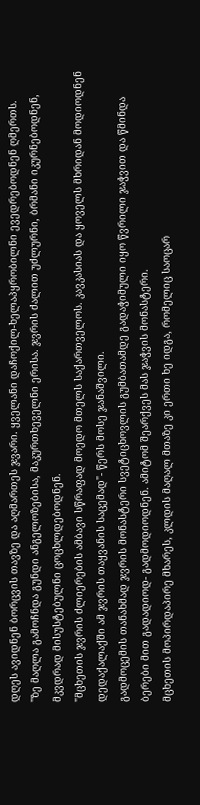დღეს ავიდნენ ბორცვის თავზე და აღმართეს ჯვარი. ყველანი დაჩოქილ-ხელაპყრობილნი ევედრებოდნენ ღმერთს.
"ზე მაღლა გამოჩნდა გუნდი ანგელოზებისა, მაკურთხეველნი ერისა. ჯვრის ძალით უძლურნი, ბრმანი იკურნებოდნენ, მკვდრად მისუსტებულნი ცოცხლდებოდნენ.
"მცხეთის ჯვრის ძლიერების ამბავი სწრაფად მოედო მთელს საქართველოს. კავკასიას და ყოველს მხრიდან მოდიოდნენ დედაქალაქში ამ ჯვრის თაყვანის საცემად"- წერს მოსე ჯანაშვილი.
გადმოცემის თანახმად ჯვრის მონასტერი სვეტიცხოვლის გუმბათამდე გადაჭიმული იყო წვრილი ჯაჭვით და წმინდა ბერები მით გადადიოდ- გადმოდიოდნენ. ამიტომ შეარქვეს მას ჯაჭვის მონასტერი.
მცხეთის მოპირდაპირე მხარეს, კლდის მაღალ მთაზე კი ერთი ხე იდგა, რომელიც საოცარ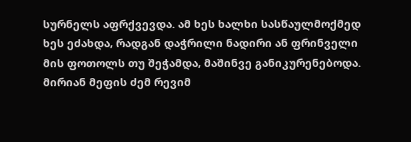სურნელს აფრქვევდა. ამ ხეს ხალხი სასწაულმოქმედ ხეს ეძახდა, რადგან დაჭრილი ნადირი ან ფრინველი მის ფოთოლს თუ შეჭამდა, მაშინვე განიკურენებოდა.
მირიან მეფის ძემ რევიმ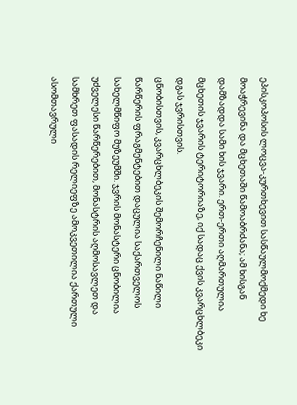ეპისკოპოსის ლოცვა-კურთხევით სასწაულმოქმედი ხე მოაჭრევინა და მცხეთაში წამოაბრძანა; ამ ხისგან დამზადდა სამი ხის ჯვარი. ერთ-ერთი აღმართულია მცხეთის ჯვარის ტერიტორიაზე, იქ სადაც ქვის კვარცხლბეკი დგას ჯვრისთვის.
ცნობისთვის, კვარცხლბეკის შემორჩენილი ნაწილი წარწერის ფრაგმენტებით დაცულია საქართველოს სახელმწიფო მუზეუმში. ჯვრის მონასტერი ცნობილია უძველესი წარწერებით, მონასტრის აღმოსავლეთ და სამხრეთ ფასადის რელიეფზე ამოკვეთილია ქართული ასომთავრული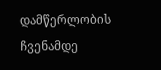დამწერლობის ჩვენამდე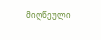მიღწეული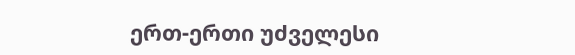ერთ-ერთი უძველესი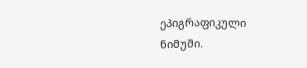ეპიგრაფიკული ნიმუში.